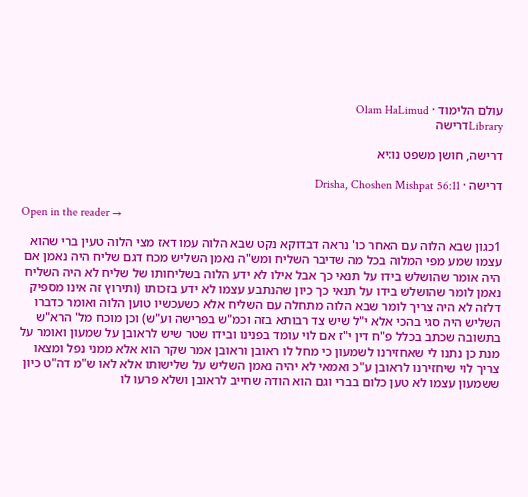עולם הלימוד · Olam HaLimud
Libraryדרישה

דרישה, חושן משפט נו:יא

דרישה · Drisha, Choshen Mishpat 56:11

Open in the reader →

1כגון שבא הלוה עם האחר כו' נראה דבדוקא נקט שבא הלוה עמו דאז מצי הלוה טעין ברי שהוא עצמו שמע מפי המלוה בכל מה שדיבר השליח ומש"ה נאמן השליש מכח דגם שליח היה נאמן אם היה אומר שהושלש בידו על תנאי כך אבל אילו לא ידע הלוה בשליחותו של שליח לא היה השליח נאמן לומר שהושלש בידו על תנאי כך כיון שהנתבע עצמו לא ידע בזכותו (ותירוץ זה אינו מספיק דלזה לא היה צריך לומר שבא הלוה מתחלה עם השליח אלא כשעכשיו טוען הלוה ואומר כדברו השליש היה סגי בהכי אלא י"ל שיש צד רבותא בזה וכמ"ש בפרישה וע"ש) וכן מוכח מל' הרא"ש בתשובה שכתב בכלל פ"ח דין י"ז אם לוי עומד בפנינו ובידו שטר שיש לראובן על שמעון ואומר על מנת כן נתנו לי שאחזירנו לשמעון כי מחל לו ראובן וראובן אמר שקר הוא אלא ממני נפל ומצאו צריך לוי שיחזירנו לראובן ע"כ ואמאי לא יהיה נאמן השליש על שלישותו אלא לאו ש"מ דה"ט כיון ששמעון עצמו לא טען כלום בברי וגם הוא הודה שחייב לראובן ושלא פרעו לו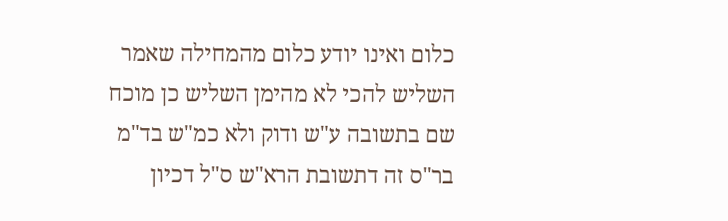כלום ואינו יודע כלום מהמחילה שאמר השליש להכי לא מהימן השליש כן מוכח שם בתשובה ע"ש ודוק ולא כמ"ש בד"מ בר"ס זה דתשובת הרא"ש ס"ל דכיון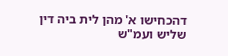דהכחישו א' מהן לית ביה דין שליש ועמ"ש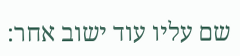שם עליו עוד ישוב אחר: